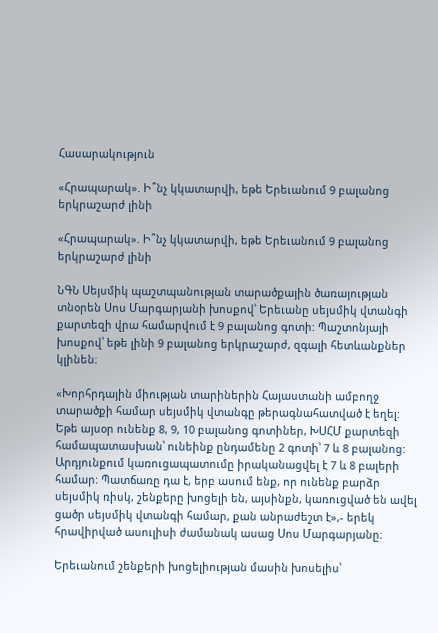Հասարակություն

«Հրապարակ». Ի՞նչ կկատարվի, եթե Երեւանում 9 բալանոց երկրաշարժ լինի

«Հրապարակ». Ի՞նչ կկատարվի, եթե Երեւանում 9 բալանոց երկրաշարժ լինի

ՆԳՆ Սեյսմիկ պաշտպանության տարածքային ծառայության տնօրեն Սոս Մարգարյանի խոսքով՝ Երեւանը սեյսմիկ վտանգի քարտեզի վրա համարվում է 9 բալանոց գոտի: Պաշտոնյայի խոսքով՝ եթե լինի 9 բալանոց երկրաշարժ, զգալի հետևանքներ կլինեն։

«Խորհրդային միության տարիներին Հայաստանի ամբողջ տարածքի համար սեյսմիկ վտանգը թերագնահատված է եղել: Եթե այսօր ունենք 8, 9, 10 բալանոց գոտիներ, ԽՍՀՄ քարտեզի համապատասխան՝ ունեինք ընդամենը 2 գոտի՝ 7 և 8 բալանոց: Արդյունքում կառուցապատումը իրականացվել է 7 և 8 բալերի համար: Պատճառը դա է, երբ ասում ենք, որ ունենք բարձր սեյսմիկ ռիսկ, շենքերը խոցելի են, այսինքն, կառուցված են ավել ցածր սեյսմիկ վտանգի համար, քան անրաժեշտ է»,- երեկ հրավիրված ասուլիսի ժամանակ ասաց Սոս Մարգարյանը։

Երեւանում շենքերի խոցելիության մասին խոսելիս՝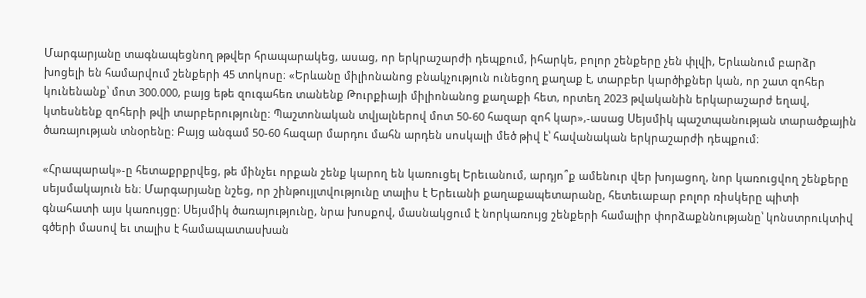Մարգարյանը տագնապեցնող թթվեր հրապարակեց, ասաց, որ երկրաշարժի դեպքում, իհարկե, բոլոր շենքերը չեն փլվի, Երևանում բարձր խոցելի են համարվում շենքերի 45 տոկոսը։ «Երևանը միլիոնանոց բնակչություն ունեցող քաղաք է, տարբեր կարծիքներ կան, որ շատ զոհեր կունենանք՝ մոտ 300.000, բայց եթե զուգահեռ տանենք Թուրքիայի միլիոնանոց քաղաքի հետ, որտեղ 2023 թվականին երկարաշարժ եղավ, կտեսնենք զոհերի թվի տարբերությունը: Պաշտոնական տվյալներով մոտ 50-60 հազար զոհ կար»,-ասաց Սեյսմիկ պաշտպանության տարածքային ծառայության տնօրենը: Բայց անգամ 50-60 հազար մարդու մահն արդեն սոսկալի մեծ թիվ է՝ հավանական երկրաշարժի դեպքում։

«Հրապարակ»-ը հետաքրքրվեց, թե մինչեւ որքան շենք կարող են կառուցել Երեւանում, արդյո՞ք ամենուր վեր խոյացող, նոր կառուցվող շենքերը սեյսմակայուն են։ Մարգարյանը նշեց, որ շինթույլտվությունը տալիս է Երեւանի քաղաքապետարանը, հետեւաբար բոլոր ռիսկերը պիտի գնահատի այս կառույցը։ Սեյսմիկ ծառայությունը, նրա խոսքով, մասնակցում է նորկառույց շենքերի համալիր փորձաքննությանը՝ կոնստրուկտիվ գծերի մասով եւ տալիս է համապատասխան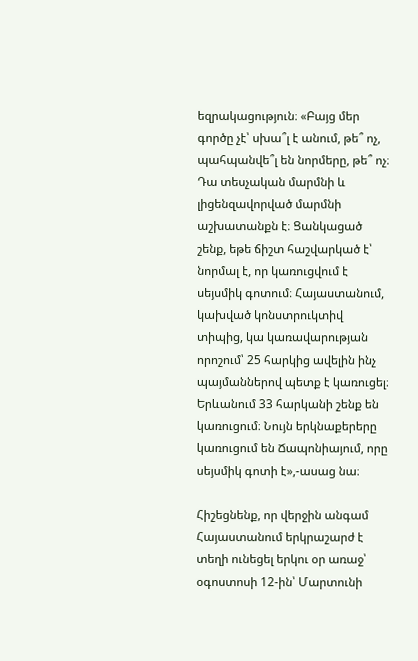եզրակացություն։ «Բայց մեր գործը չէ՝ սխա՞լ է անում, թե՞ ոչ, պահպանվե՞լ են նորմերը, թե՞ ոչ։ Դա տեսչական մարմնի և լիցենզավորված մարմնի աշխատանքն է։ Ցանկացած շենք, եթե ճիշտ հաշվարկած է՝ նորմալ է, որ կառուցվում է սեյսմիկ գոտում։ Հայաստանում, կախված կոնստրուկտիվ տիպից, կա կառավարության որոշում՝ 25 հարկից ավելին ինչ պայմաններով պետք է կառուցել։ Երևանում 33 հարկանի շենք են կառուցում։ Նույն երկնաքերերը կառուցում են Ճապոնիայում, որը սեյսմիկ գոտի է»,-ասաց նա։

Հիշեցնենք, որ վերջին անգամ Հայաստանում երկրաշարժ է տեղի ունեցել երկու օր առաջ՝ օգոստոսի 12-ին՝ Մարտունի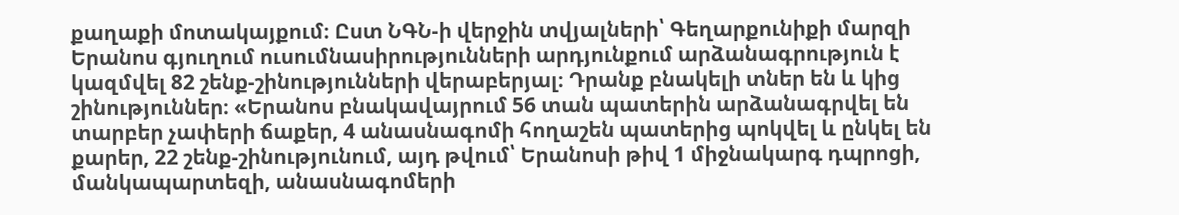քաղաքի մոտակայքում։ Ըստ ՆԳՆ-ի վերջին տվյալների՝ Գեղարքունիքի մարզի Երանոս գյուղում ուսումնասիրությունների արդյունքում արձանագրություն է կազմվել 82 շենք-շինությունների վերաբերյալ։ Դրանք բնակելի տներ են և կից շինություններ։ «Երանոս բնակավայրում 56 տան պատերին արձանագրվել են տարբեր չափերի ճաքեր, 4 անասնագոմի հողաշեն պատերից պոկվել և ընկել են քարեր, 22 շենք-շինությունում, այդ թվում՝ Երանոսի թիվ 1 միջնակարգ դպրոցի, մանկապարտեզի, անասնագոմերի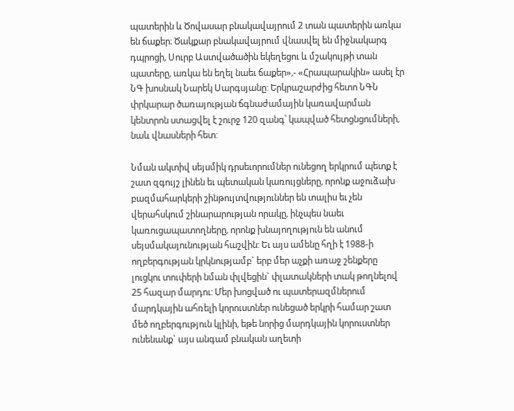պատերին և Ծովասար բնակավայրում 2 տան պատերին առկա են ճաքեր։ Ծակքար բնակավայրում վնասվել են միջնակարգ դպրոցի, Սուրբ Աստվածածին եկեղեցու և մշակույթի տան պատերը, առկա են եղել նաեւ ճաքեր»,- «Հրապարակին» ասել էր ՆԳ խոսնակ Նարեկ Սարգսյանը: Երկրաշարժից հետո ՆԳՆ փրկարար ծառայության ճգնաժամային կառավարման կենտրոն ստացվել է շուրջ 120 զանգ՝ կապված հետցնցումների, նաև վնասների հետ:

Նման ակտիվ սեյսմիկ դրսեւորումներ ունեցող երկրում պետք է շատ զգույշ լինեն եւ պետական կառույցները, որոնք աջուձախ բազմահարկերի շինթույտվություններ են տալիս եւ չեն վերահսկում շինարարության որակը, ինչպես նաեւ կառուցապատողները, որոնք խնայողություն են անում սեյսմակայունության հաշվին: Եւ այս ամենը հղի է 1988-ի ողբերգության կրկնությամբ` երբ մեր աչքի առաջ շենքերը լուցկու տուփերի նման փլվեցին` փլատակների տակ թողնելով 25 հազար մարդու: Մեր խոցված ու պատերազմներում մարդկային ահռելի կորուստներ ունեցած երկրի համար շատ մեծ ողբերգություն կլինի, եթե նորից մարդկային կորուստներ ունենանք` այս անգամ բնական աղետի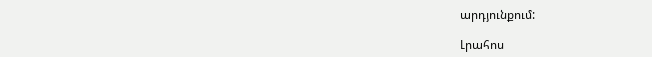արդյունքում:

Լրահոս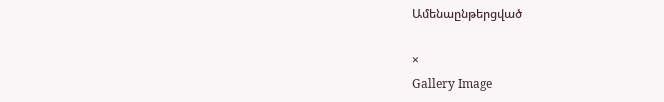Ամենաընթերցված

×
Gallery Image